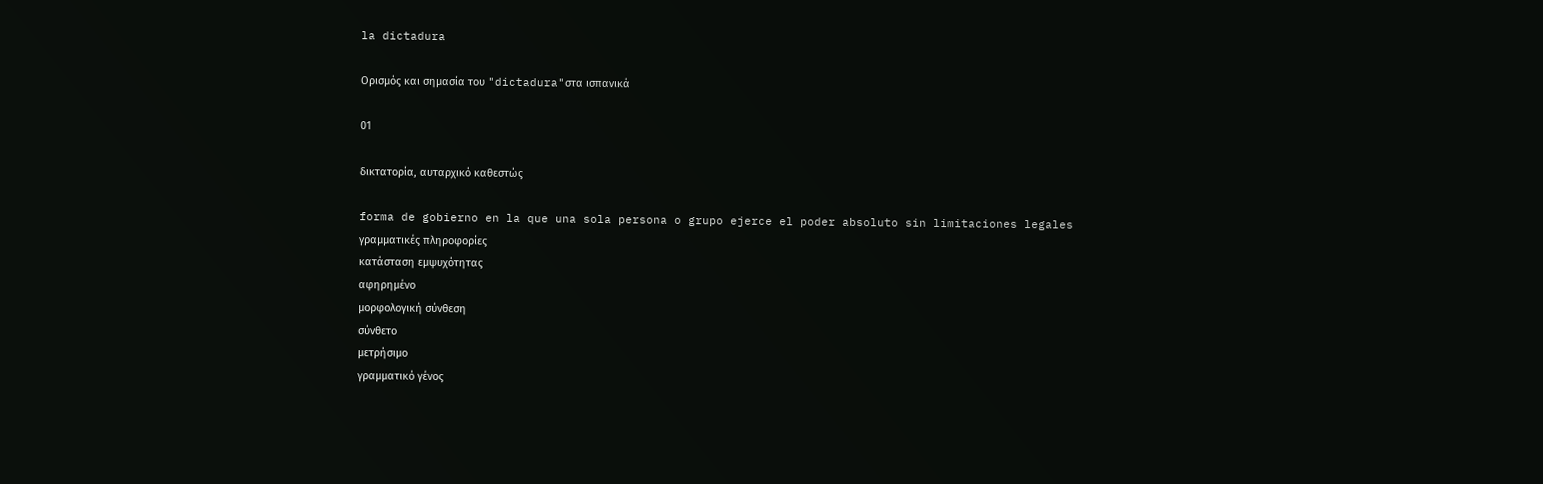la dictadura

Ορισμός και σημασία του "dictadura"στα ισπανικά

01

δικτατορία, αυταρχικό καθεστώς

forma de gobierno en la que una sola persona o grupo ejerce el poder absoluto sin limitaciones legales
γραμματικές πληροφορίες
κατάσταση εμψυχότητας
αφηρημένο
μορφολογική σύνθεση
σύνθετο
μετρήσιμο
γραμματικό γένος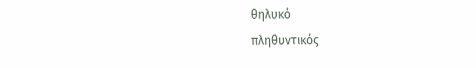θηλυκό
πληθυντικός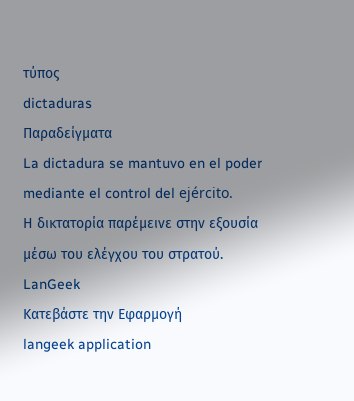τύπος
dictaduras
Παραδείγματα
La dictadura se mantuvo en el poder mediante el control del ejército.
Η δικτατορία παρέμεινε στην εξουσία μέσω του ελέγχου του στρατού.
LanGeek
Κατεβάστε την Εφαρμογή
langeek application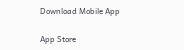Download Mobile App

App Store